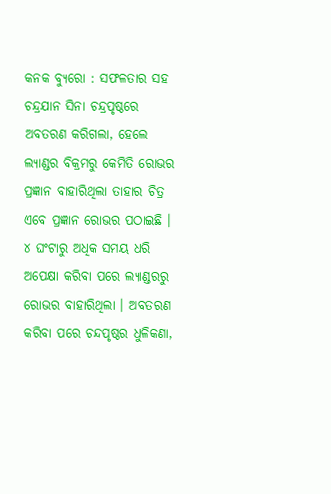କନକ ବ୍ୟୁରୋ : ସଫଳତାର ସହ ଚନ୍ଦ୍ରଯାନ ସିନା ଚନ୍ଦ୍ରପୃଷ୍ଠରେ ଅବତରଣ କରିଗଲା, ହେଲେ ଲ୍ୟାଣ୍ଡର ବିକ୍ରମରୁ କେମିତି ରୋଭର ପ୍ରଜ୍ଞାନ ବାହାରିଥିଲା ତାହାର ଚିତ୍ର ଏବେ ପ୍ରଜ୍ଞାନ ରୋଭର ପଠାଇଛି । ୪ ଘଂଟାରୁ ଅଧିକ ସମୟ ଧରି ଅପେକ୍ଷା କରିବା ପରେ ଲ୍ୟାଣ୍ଡରରୁ ରୋଭର ବାହାରିଥିଲା । ଅବତରଣ କରିବା ପରେ ଚନ୍ଦପୃଷ୍ଠର ଧୁଳିକଣା,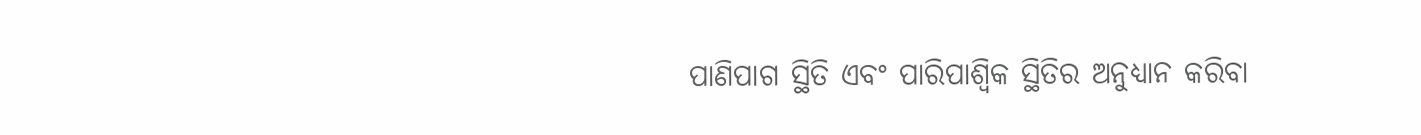ପାଣିପାଗ ସ୍ଥିତି ଏବଂ ପାରିପାଶ୍ୱିକ ସ୍ଥିତିର ଅନୁଧ୍ୟାନ କରିବା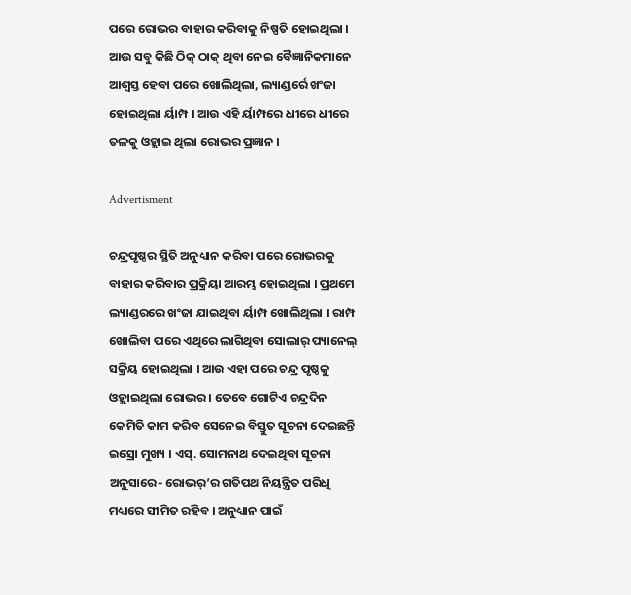ପରେ ରୋଭର ବାହାର କରିବାକୁ ନିଷ୍ପତି ହୋଇଥିଲା । ଆଉ ସବୁ କିଛି ଠିକ୍ ଠାକ୍ ଥିବା ନେଇ ବୈଜ୍ଞାନିକମାନେ ଆଶ୍ୱସ୍ତ ହେବା ପରେ ଖୋଲିଥିଲା, ଲ୍ୟାଣ୍ଡର୍ରେ ଖଂଜା ହୋଇଥିଲା ର୍ୟାମ୍ପ । ଆଉ ଏହି ର୍ୟାମ୍ପରେ ଧୀରେ ଧୀରେ ତଳକୁ ଓହ୍ଲାଇ ଥିଲା ରୋଭର ପ୍ରଜ୍ଞାନ ।

Advertisment

ଚନ୍ଦ୍ରପୃଷ୍ଠର ସ୍ଥିତି ଅନୁଧ୍ୟାନ କରିବା ପରେ ରୋଭରକୁ ବାହାର କରିବାର ପ୍ରକ୍ରିୟା ଆରମ୍ଭ ହୋଇଥିଲା । ପ୍ରଥମେ ଲ୍ୟାଣ୍ଡରରେ ଖଂଜା ଯାଇଥିବା ର୍ୟାମ୍ପ ଖୋଲିଥିଲା । ରାମ୍ପ ଖୋଲିବା ପରେ ଏଥିରେ ଲାଗିଥିବା ସୋଲାର୍ ପ୍ୟାନେଲ୍ ସକ୍ରିୟ ହୋଇଥିଲା । ଆଉ ଏହା ପରେ ଚନ୍ଦ୍ର ପୃଷ୍ଠକୁ ଓହ୍ଲାଇଥିଲା ରୋଭର । ତେବେ ଗୋଟିଏ ଚନ୍ଦ୍ରଦିନ କେମିତି କାମ କରିବ ସେନେଇ ବିସ୍ତୁତ ସୂଚନା ଦେଇଛନ୍ତି ଇସ୍ରୋ ମୁଖ୍ୟ । ଏସ୍. ସୋମନାଥ ଦେଇଥିବା ସୂଚନା ଅନୁସାରେ- ରୋଭର୍’ର ଗତିପଥ ନିୟନ୍ତ୍ରିତ ପରିଧି ମଧ୍ୟରେ ସୀମିତ ରହିବ । ଅନୁଧ୍ୟାନ ପାଇଁ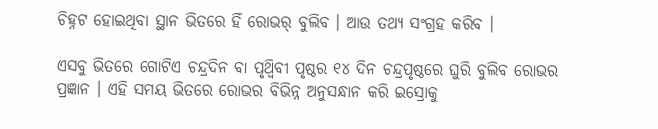ଚିହ୍ନଟ ହୋଇଥିବା ସ୍ଥାନ ଭିତରେ ହିଁ ରୋଭର୍ ବୁଲିବ । ଆଉ ତଥ୍ୟ ସଂଗ୍ରହ କରିବ ।

ଏସବୁ ଭିତରେ ଗୋଟିଏ ଚନ୍ଦ୍ରଦିନ ବା ପୃଥ୍ୱିବୀ ପୃଷ୍ଠର ୧୪ ଦିନ ଚନ୍ଦ୍ରପୃଷ୍ଠରେ ଘୁରି ବୁଲିବ ରୋଭର ପ୍ରଜ୍ଞାନ । ଏହି ସମୟ ଭିତରେ ରୋଭର ବିଭିନ୍ନ ଅନୁସନ୍ଧାନ କରି ଇସ୍ରୋକୁ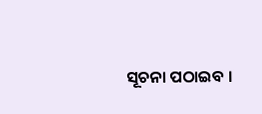ସୂଚନା ପଠାଇବ ।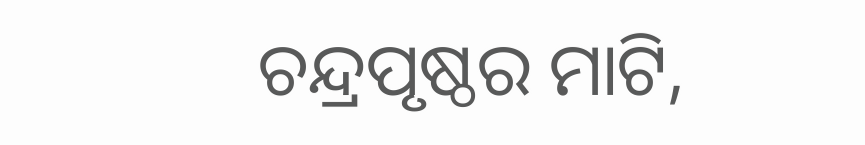ଚନ୍ଦ୍ରପୃଷ୍ଠର ମାଟି,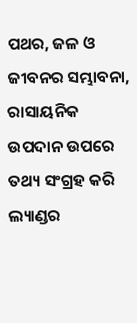ପଥର, ଜଳ ଓ ଜୀବନର ସମ୍ଭାବନା, ରାସାୟନିକ ଉପଦାନ ଉପରେ ତଥ୍ୟ ସଂଗ୍ରହ କରି ଲ୍ୟାଣ୍ଡର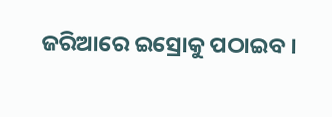ଜରିଆରେ ଇସ୍ରୋକୁ ପଠାଇବ ।